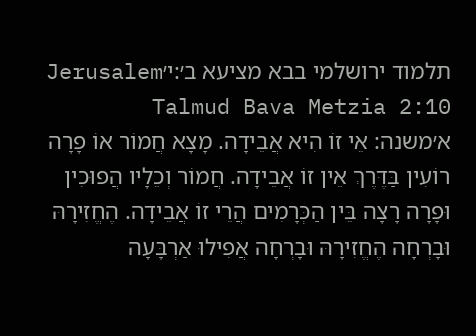תלמוד ירושלמי בבא מציעא ב׳:י׳Jerusalem Talmud Bava Metzia 2:10
א׳משנה: אֵי זוֹ הִיא אֲבֵידָה. מָצָא חֲמוֹר אוֹ פָרָה רוֹעִין בַּדֶּרֶךְ אֵין זוֹ אֲבֵידָה. חֲמוֹר וְכֵלָיו הֲפוּכִין וּפָרָה רָצָה בֵּין הַכְּרָמִים הֲרֵי זוֹ אֲבֵידָה. הֶחֱזִירָהּ וּבָרְחָה הֶחֱזִירָהּ וּבָרְחָה אֲפִילוּ אַרְבָּעָה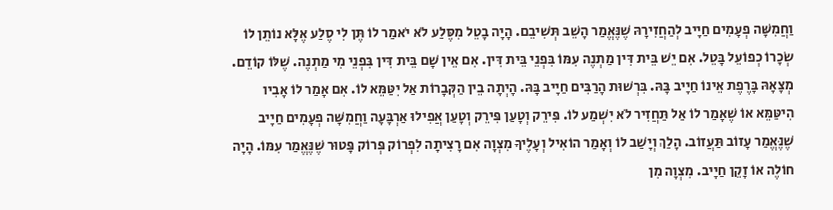וַחֲמִשָּׁה פְעָמִים חַיָיב לְהַחֲזִירָהּ שֶׁנֶּאֱמַר הָשֵׁב תְּשִׁיבֵם. הָיָה בָטֵל מִסֶּלַע לֹא יֹאמַר לוֹ תֶּן לִי סֶלַע אֶלָּא נוֹתֵן לוֹ שְׂכָרוֹ כְפוֹעֵל בָּטֵל. אִם יֵשׁ בֵּית דִּין מַתְנֶה עִמּוֹ בִּפְנֵי בֵּית דִּין. אִם אֵין שָׁם בֵּית דִּין בִּפְנֵי מִי מַתְנֶה. שֶׁלּוֹ קוֹדֵם. מְצָאָהּ בָּרֶפֶת אֵינוֹ חַיָיב בָּהּ. בִּרְשׁוּת הָרַבִּים חַיָיב בָּהּ. הָיְתָה בֵין הַקְּבָרוֹת אַל יִטַּמֵּא לוֹ. אִם אָמַר לוֹ אָבִיו הִיטַּמֵּא אוֹ שֶׁאָמַר לוֹ אַל תַּחֲזִיר לֹא יִשְׁמַע לוֹ. פִּירֵק וְטָעַן פִּירֵק וְטָעַן אֲפִילוּ אַרְבָּעָה וַחֲמִשָּׁה פְעָמִים חַיָיב שֶׁנֶּאֱמַר עָזוֹב תַּעֲזוֹב. הָלַךְ וְיָשַׁב לוֹ וְאָמַר הוֹאִיל וְעָלֶיךָ מִצְוָה אִם רָצִיתָה לִפְרוֹק פְּרוֹק פָּטוּר שֶׁנֶּאֱמַר עִמּוֹ. הָיָה חוֹלֶה אוֹ זָקֵן חַיָיב. מִצְוָה מִן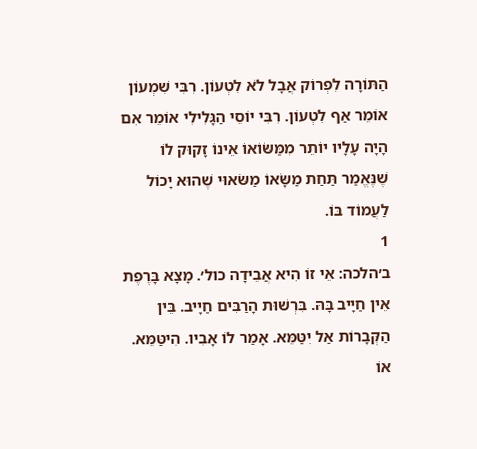הַתּוֹרָה לִפְרוֹק אֲבָל לֹא לִטְעוֹן. רִבִּי שִׁמְעוֹן אוֹמֵר אַף לִטְעוֹן. רִבִּי יוֹסֵי הַגָּלִילִי אוֹמֵר אִם הָיָה עָלָיו יוֹתֵר מִמַּשּׂוֹאוֹ אֵינוֹ זָקוּק לוֹ שֶׁנֶּאֱמַר תַּחַת מַשָּׂאוֹ מַשּׂאוּי שֶׁהוּא יָכוֹל לַעֲמוֹד בּוֹ.
1
ב׳הלכה: אֵי זוֹ הִיא אֲבֵידָה כול׳. מָצָא בָּרֶפֶת אֵין חַיָיב בָּהּ. בִּרְשׁוּת הָרַבִּים חַיָיב. בֵּין הַקְּבָרוֹת אַל יִטַּמֵּא. אָמַר לוֹ אָבִיו. הִיטַּמֵּא. אוֹ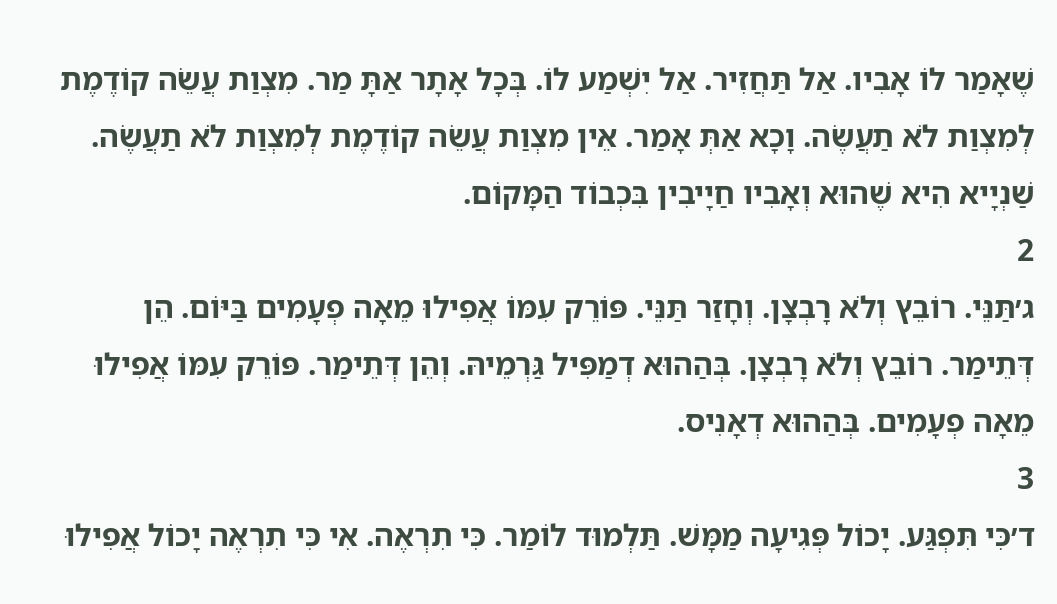שֶׁאָמַר לוֹ אָבִיו. אַל תַּחֲזִיר. אַל יִשְׁמַע לוֹ. בְּכָל אָתָר אַתָּ מַר. מִצְוַת עֲשֵׂה קוֹדֶמֶת לְמִצְוַת לֹא תַעֲשֶׂה. וָכָא אַתְּ אָמַר. אֵין מִצְוַת עֲשֵׂה קוֹדֶמֶת לְמִצְוַת לֹא תַעֲשֶׂה. שַׁנְיָיא הִיא שֶׁהוּא וְאָבִיו חַיָיבִין בִּכְבוֹד הַמָּקוֹם.
2
ג׳תַּנֵּי. רוֹבֵץ וְלֹא רָבְצָן. וְחָזַר תַּנֵּי. פּוֹרֵק עִמּוֹ אֲפִילוּ מֵאָה פְעָמִים בַּיּוֹם. הֵן דְּתֵימַר. רוֹבֵץ וְלֹא רָבְצָן. בְּהַהוּא דְמַפִּיל גַּרְמֵיהּ. וְהֵן דְּתֵימַר. פּוֹרֵק עִמּוֹ אֲפִילוּ מֵאָה פְעָמִים. בְּהַהוּא דְאָנִיס.
3
ד׳כִּי תִּפְגַּע. יָכוֹל פְּגִיעָה מַמָּשׁ. תַּלְמוּד לוֹמַר. כִּי תִרְאֶה. אִי כִּי תִרְאֶה יָכוֹל אֲפִילוּ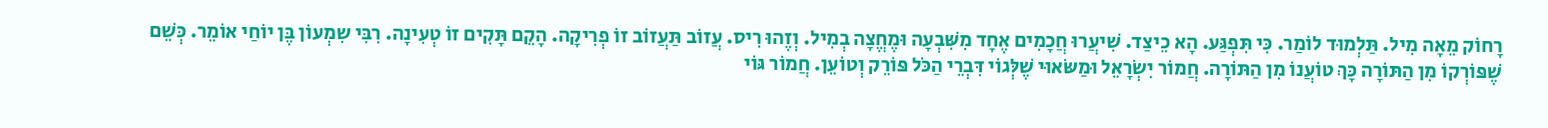רָחוֹק מֵאָה מִיל. תַּלְמוּד לוֹמַר. כִּי תִּפְגַּע. הָא כֵיצַד. שִׁיעֲרוּ חֲכָמִים אֶחָד מִשִּׁבְעָה וּמֶחֱצָה בְמִיל. וְזֶהוּ רִיס. עֲזוֹב תַּעֲזוֹב זוֹ פְרִיקָה. הָקֵם תָּקִים זוֹ טְעִינָה. רִבִּי שִמְעוֹן בֶּן יוֹחַי אוֹמֵר. כְּשֵׁם שֶׁפּוֹרְקוֹ מִן הַתּוֹרָה כָּךְ טוֹעֲנוֹ מִן הַתּוֹרָה. חֲמוֹר יִשְׂרָאֵל וּמַשּׂאוּי שֶׁלְּגוֹי דִּבְרֵי הַכֹּל פּוֹרֵק וְטוֹעֵן. חֲמוֹר גּוֹי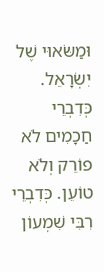וּמַשּׂאוּי שֶׁל יִשְׂרָאֵל. כְּדִבְרֵי חַכָמִים לֹא פוֹרֵק וְלֹא טוֹעֵן. כְּדִבְרֵי רִבִּי שִׁמְעוֹן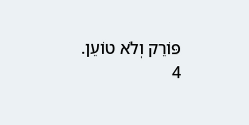פּוֹרֵק וְלֹא טוֹעֵן.
4